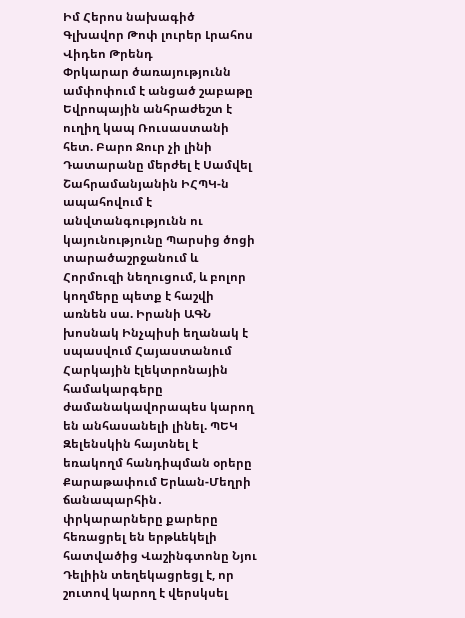Իմ Հերոս նախագիծ
Գլխավոր Թոփ լուրեր Լրահոս Վիդեո Թրենդ
Փրկարար ծառայությունն ամփոփում է անցած շաբաթը Եվրոպային անհրաժեշտ է ուղիղ կապ Ռուսաստանի հետ. Բարո Ջուր չի լինի Դատարանը մերժել է Սամվել Շահրամանյանին ԻՀՊԿ-ն ապահովում է անվտանգությունն ու կայունությունը Պարսից ծոցի տարածաշրջանում և Հորմուզի նեղուցում, և բոլոր կողմերը պետք է հաշվի առնեն սա. Իրանի ԱԳՆ խոսնակ Ինչպիսի եղանակ է սպասվում Հայաստանում Հարկային էլեկտրոնային համակարգերը ժամանակավորապես կարող են անհասանելի լինել. ՊԵԿ Զելենսկին հայտնել է եռակողմ հանդիպման օրերը Քարաթափում Երևան-Մեղրի ճանապարհին․ փրկարարները քարերը հեռացրել են երթևեկելի հատվածից Վաշինգտոնը Նյու Դելիին տեղեկացրեցլ է, որ շուտով կարող է վերսկսել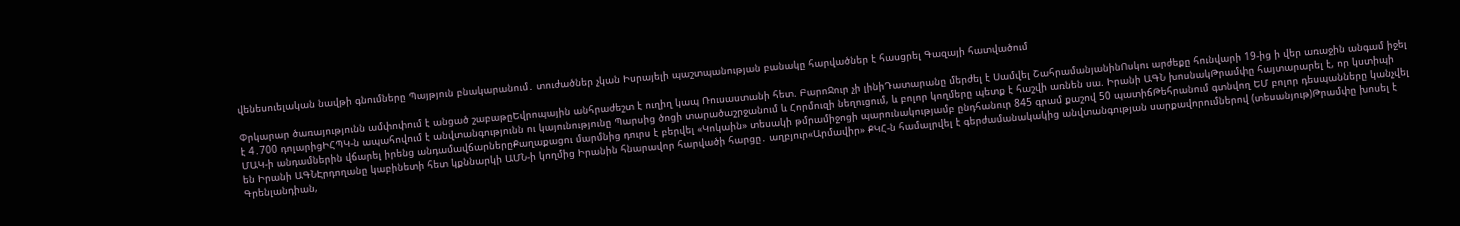վենեսուելական նավթի գնումները Պայթյուն բնակարանում․ տուժածներ չկան Իսրայելի պաշտպանության բանակը հարվածներ է հասցրել Գազայի հատվածում

Փրկարար ծառայությունն ամփոփում է անցած շաբաթըԵվրոպային անհրաժեշտ է ուղիղ կապ Ռուսաստանի հետ. ԲարոՋուր չի լինիԴատարանը մերժել է Սամվել ՇահրամանյանինՈսկու արժեքը հունվարի 19-ից ի վեր առաջին անգամ իջել է 4․700 դոլարիցԻՀՊԿ-ն ապահովում է անվտանգությունն ու կայունությունը Պարսից ծոցի տարածաշրջանում և Հորմուզի նեղուցում, և բոլոր կողմերը պետք է հաշվի առնեն սա. Իրանի ԱԳՆ խոսնակԹրամփը հայտարարել է, որ կստիպի ՄԱԿ-ի անդամներին վճարել իրենց անդամավճարներըՔաղաքացու մարմնից դուրս է բերվել «Կոկաին» տեսակի թմրամիջոցի պարունակությամբ ընդհանուր 845 գրամ քաշով 50 պատիճԹեհրանում գտնվող ԵՄ բոլոր դեսպանները կանչվել են Իրանի ԱԳՆԷրդողանը կաբինետի հետ կքննարկի ԱՄՆ-ի կողմից Իրանին հնարավոր հարվածի հարցը․ աղբյուր«Արմավիր» ՔԿՀ-ն համալրվել է գերժամանակակից անվտանգության սարքավորումներով (տեսանյութ)Թրամփը խոսել է Գրենլանդիան,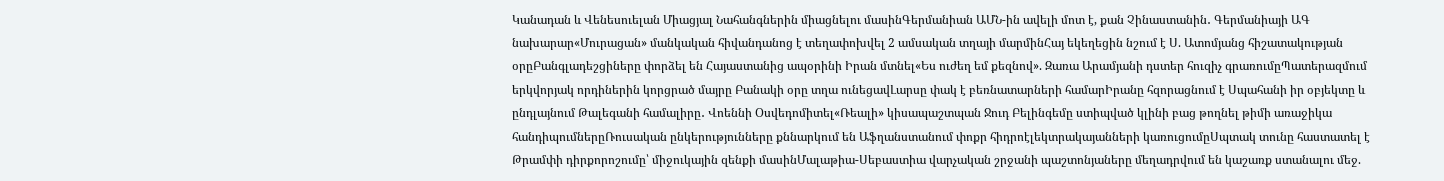Կանադան և Վենեսուելան Միացյալ Նահանգներին միացնելու մասինԳերմանիան ԱՄՆ-ին ավելի մոտ է, քան Չինաստանին․ Գերմանիայի ԱԳ նախարար«Մուրացան» մանկական հիվանդանոց է տեղափոխվել 2 ամսական տղայի մարմինՀայ եկեղեցին նշում է Ս. Ատոմյանց հիշատակության օրըԲանգլադեշցիները փորձել են Հայաստանից ապօրինի Իրան մտնել«Ես ուժեղ եմ քեզնով». Զառա Արամյանի դստեր հուզիչ գրառումըՊատերազմում երկվորյակ որդիներին կորցրած մայրը Բանակի օրը տղա ունեցավԼարսը փակ է բեռնատարների համարԻրանը հզորացնում է Սպահանի իր օբյեկտը և ընդլայնում Թալեգանի համալիրը․ Վոեննի Օսվեդոմիտել«Ռեալի» կիսապաշտպան Ջուդ Բելինգեմը ստիպված կլինի բաց թողնել թիմի առաջիկա հանդիպումներըՌուսական ընկերությունները քննարկում են Աֆղանստանում փոքր հիդրոէլեկտրակայանների կառուցումըՍպտակ տունը հաստատել է Թրամփի դիրքորոշումը՝ միջուկային զենքի մասինՄալաթիա-Սեբաստիա վարչական շրջանի պաշտոնյաները մեղադրվում են կաշառք ստանալու մեջ.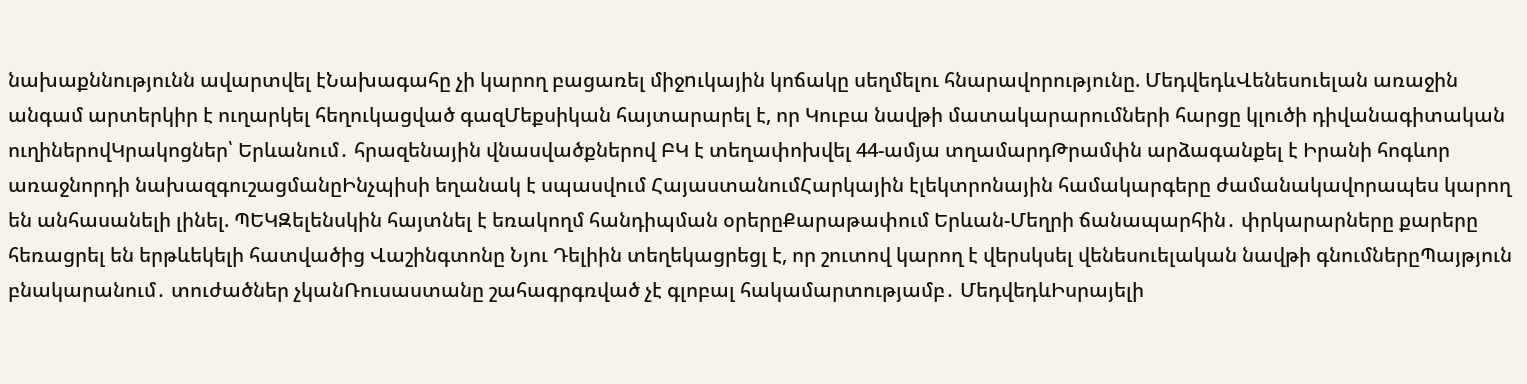նախաքննությունն ավարտվել էՆախագահը չի կարող բացառել միջnւկային կոճակը սեղմելու հնարավորությունը. ՄեդվեդևՎենեսուելան առաջին անգամ արտերկիր է ուղարկել հեղուկացված գազՄեքսիկան հայտարարել է, որ Կուբա նավթի մատակարարումների հարցը կլուծի դիվանագիտական ուղիներովԿրակոցներ՝ Երևանում․ հրազենային վնասվածքներով ԲԿ է տեղափոխվել 44-ամյա տղամարդԹրամփն արձագանքել է Իրանի հոգևոր առաջնորդի նախազգուշացմանըԻնչպիսի եղանակ է սպասվում ՀայաստանումՀարկային էլեկտրոնային համակարգերը ժամանակավորապես կարող են անհասանելի լինել. ՊԵԿԶելենսկին հայտնել է եռակողմ հանդիպման օրերըՔարաթափում Երևան-Մեղրի ճանապարհին․ փրկարարները քարերը հեռացրել են երթևեկելի հատվածից Վաշինգտոնը Նյու Դելիին տեղեկացրեցլ է, որ շուտով կարող է վերսկսել վենեսուելական նավթի գնումներըՊայթյուն բնակարանում․ տուժածներ չկանՌուսաստանը շահագրգռված չէ գլոբալ հակամարտությամբ․ ՄեդվեդևԻսրայելի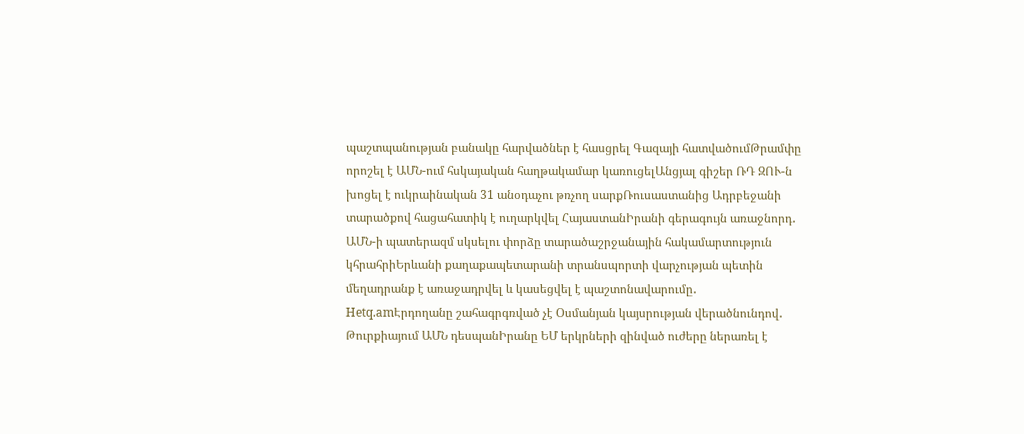պաշտպանության բանակը հարվածներ է հասցրել Գազայի հատվածումԹրամփը որոշել է ԱՄՆ-ում հսկայական հաղթակամար կառուցելԱնցյալ գիշեր ՌԴ ԶՈՒ-ն խոցել է ուկրաինական 31 անօդաչու թռչող սարքՌուսաստանից Ադրբեջանի տարածքով հացահատիկ է ուղարկվել ՀայաստանԻրանի գերագույն առաջնորդ․ ԱՄՆ-ի պատերազմ սկսելու փորձը տարածաշրջանային հակամարտություն կհրահրիԵրևանի քաղաքապետարանի տրանսպորտի վարչության պետին մեղադրանք է առաջադրվել և կասեցվել է պաշտոնավարումը․ Hetq.amԷրդողանը շահագրգռված չէ Օսմանյան կայսրության վերածնունդով․ Թուրքիայում ԱՄՆ դեսպանԻրանը ԵՄ երկրների զինված ուժերը ներառել է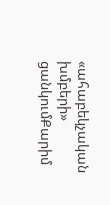«ահաբեկչական խմբերի» ցանկումՔարիմ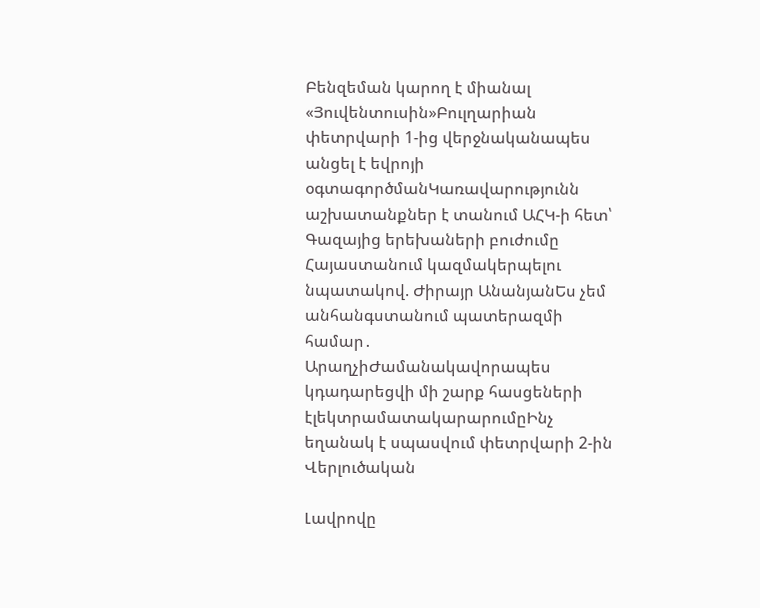Բենզեման կարող է միանալ «Յուվենտուսին»Բուլղարիան փետրվարի 1-ից վերջնականապես անցել է եվրոյի օգտագործմանԿառավարությունն աշխատանքներ է տանում ԱՀԿ-ի հետ՝ Գազայից երեխաների բուժումը Հայաստանում կազմակերպելու նպատակով. Ժիրայր ԱնանյանԵս չեմ անհանգստանում պատերազմի համար․ ԱրաղչիԺամանակավորապես կդադարեցվի մի շարք հասցեների էլեկտրամատակարարումըԻնչ եղանակ է սպասվում փետրվարի 2-ին
Վերլուծական

Լավրովը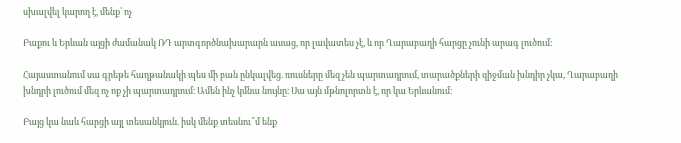սխալվել կարող է, մենք՝ ոչ

Բաքու և Երևան այցի ժամանակ ՌԴ արտգործնախարարն ասաց, որ լավատես չէ, և որ Ղարաբաղի հարցը չունի արագ լուծում։

Հայաստանում սա գրեթե հաղթանակի պես մի բան ընկալվեց. ռուսները մեզ չեն պարտադրում, տարածքների զիջման խնդիր չկա, Ղարաբաղի խնդրի լուծում մեզ ոչ ոք չի պարտադրում։ Ամեն ինչ կմնա նույնը։ Սա այն մթնոլորտն է, որ կա Երևանում։

Բայց կա նաև հարցի այլ տեսանկյուն. իսկ մենք տեսնու՞մ ենք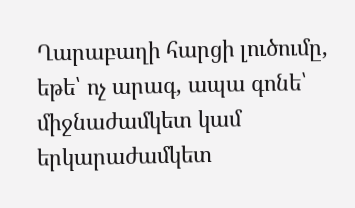Ղարաբաղի հարցի լուծումը, եթե՝ ոչ արագ, ապա գոնե՝ միջնաժամկետ կամ երկարաժամկետ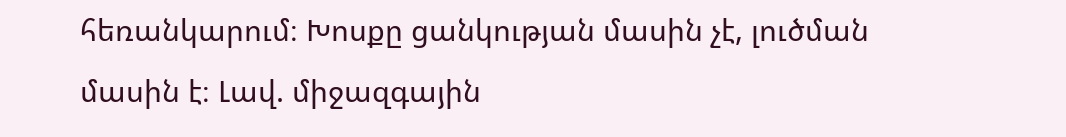հեռանկարում։ Խոսքը ցանկության մասին չէ, լուծման մասին է։ Լավ. միջազգային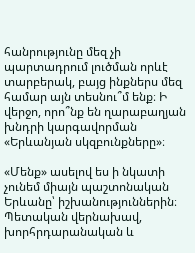հանրությունը մեզ չի պարտադրում լուծման որևէ տարբերակ, բայց ինքներս մեզ համար այն տեսնու՞մ ենք։ Ի վերջո, որո՞նք են ղարաբաղյան խնդրի կարգավորման «Երևանյան սկզբունքները»։

«Մենք» ասելով ես ի նկատի չունեմ միայն պաշտոնական Երևանը՝ իշխանություններին։ Պետական վերնախավ, խորհրդարանական և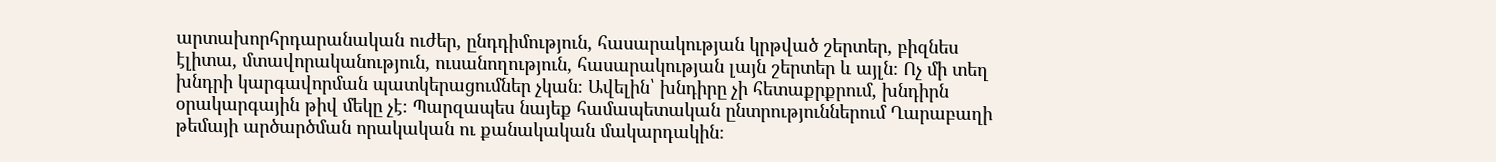արտախորհրդարանական ուժեր, ընդդիմություն, հասարակության կրթված շերտեր, բիզնես էլիտա, մտավորականություն, ուսանողություն, հասարակության լայն շերտեր և այլն։ Ոչ մի տեղ խնդրի կարգավորման պատկերացումներ չկան։ Ավելին՝ խնդիրը չի հետաքրքրում, խնդիրն օրակարգային թիվ մեկը չէ։ Պարզապես նայեք համապետական ընտրություններում Ղարաբաղի թեմայի արծարծման որակական ու քանակական մակարդակին։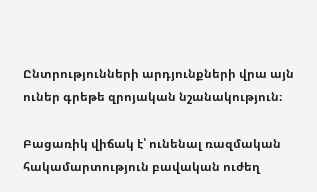Ընտրությունների արդյունքների վրա այն ուներ գրեթե զրոյական նշանակություն։

Բացառիկ վիճակ է՝ ունենալ ռազմական հակամարտություն բավական ուժեղ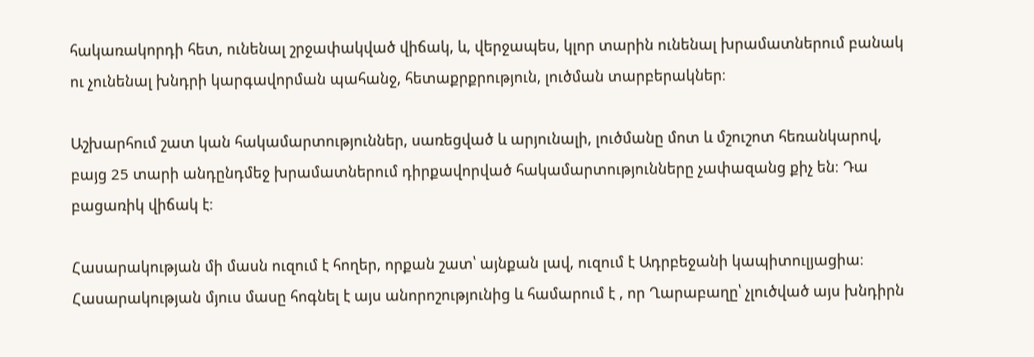հակառակորդի հետ, ունենալ շրջափակված վիճակ, և, վերջապես, կլոր տարին ունենալ խրամատներում բանակ ու չունենալ խնդրի կարգավորման պահանջ, հետաքրքրություն, լուծման տարբերակներ։

Աշխարհում շատ կան հակամարտություններ, սառեցված և արյունալի, լուծմանը մոտ և մշուշոտ հեռանկարով, բայց 25 տարի անդընդմեջ խրամատներում դիրքավորված հակամարտությունները չափազանց քիչ են։ Դա բացառիկ վիճակ է։

Հասարակության մի մասն ուզում է հողեր, որքան շատ՝ այնքան լավ, ուզում է Ադրբեջանի կապիտուլյացիա։ Հասարակության մյուս մասը հոգնել է այս անորոշությունից և համարում է , որ Ղարաբաղը՝ չլուծված այս խնդիրն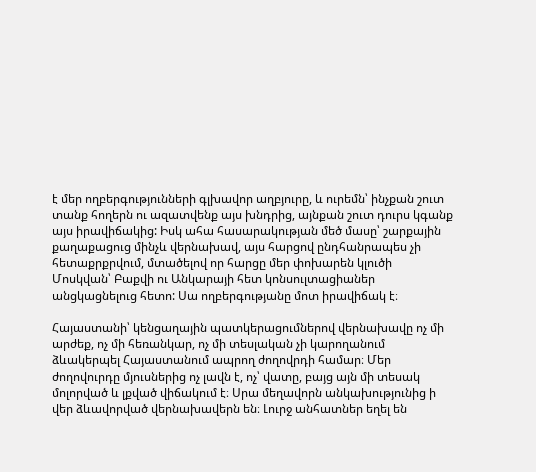է մեր ողբերգությունների գլխավոր աղբյուրը, և ուրեմն՝ ինչքան շուտ տանք հողերն ու ազատվենք այս խնդրից, այնքան շուտ դուրս կգանք այս իրավիճակից: Իսկ ահա հասարակության մեծ մասը՝ շարքային քաղաքացուց մինչև վերնախավ, այս հարցով ընդհանրապես չի հետաքրքրվում, մտածելով որ հարցը մեր փոխարեն կլուծի Մոսկվան՝ Բաքվի ու Անկարայի հետ կոնսուլտացիաներ անցկացնելուց հետո: Սա ողբերգությանը մոտ իրավիճակ է։

Հայաստանի՝ կենցաղային պատկերացումներով վերնախավը ոչ մի արժեք, ոչ մի հեռանկար, ոչ մի տեսլական չի կարողանում ձևակերպել Հայաստանում ապրող ժողովրդի համար։ Մեր ժողովուրդը մյուսներից ոչ լավն է, ոչ՝ վատը, բայց այն մի տեսակ մոլորված և լքված վիճակում է։ Սրա մեղավորն անկախությունից ի վեր ձևավորված վերնախավերն են։ Լուրջ անհատներ եղել են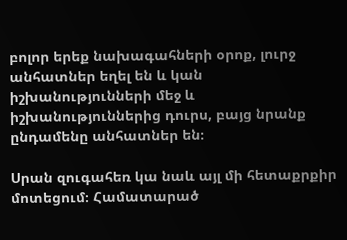բոլոր երեք նախագահների օրոք, լուրջ անհատներ եղել են և կան իշխանությունների մեջ և իշխանություններից դուրս, բայց նրանք ընդամենը անհատներ են։

Սրան զուգահեռ կա նաև այլ մի հետաքրքիր մոտեցում։ Համատարած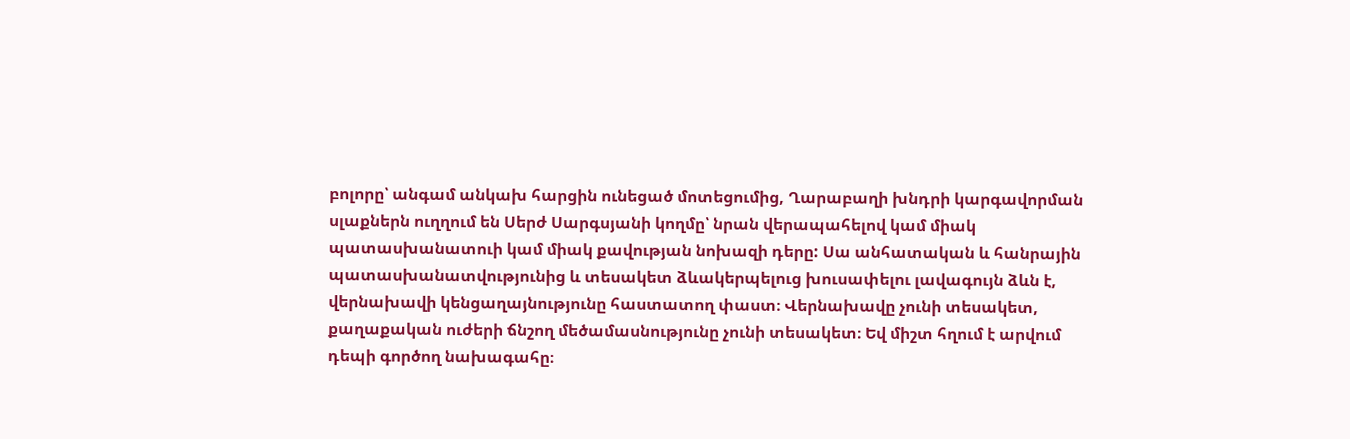բոլորը՝ անգամ անկախ հարցին ունեցած մոտեցումից, Ղարաբաղի խնդրի կարգավորման սլաքներն ուղղում են Սերժ Սարգսյանի կողմը՝ նրան վերապահելով կամ միակ պատասխանատուի կամ միակ քավության նոխազի դերը: Սա անհատական և հանրային պատասխանատվությունից և տեսակետ ձևակերպելուց խուսափելու լավագույն ձևն է, վերնախավի կենցաղայնությունը հաստատող փաստ։ Վերնախավը չունի տեսակետ, քաղաքական ուժերի ճնշող մեծամասնությունը չունի տեսակետ։ Եվ միշտ հղում է արվում դեպի գործող նախագահը։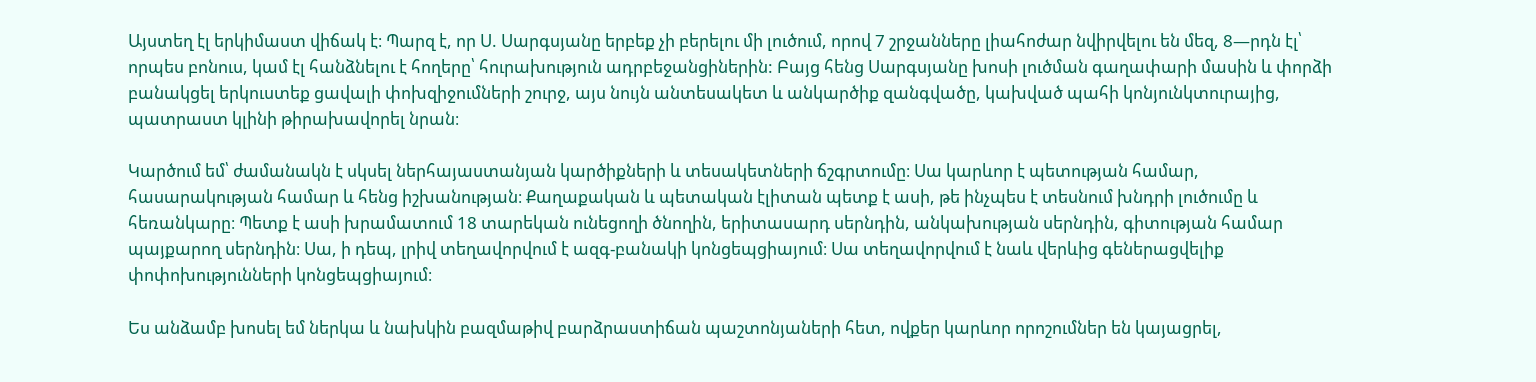Այստեղ էլ երկիմաստ վիճակ է։ Պարզ է, որ Ս. Սարգսյանը երբեք չի բերելու մի լուծում, որով 7 շրջանները լիահոժար նվիրվելու են մեզ, 8—րդն էլ՝ որպես բոնուս, կամ էլ հանձնելու է հողերը՝ հուրախություն ադրբեջանցիներին: Բայց հենց Սարգսյանը խոսի լուծման գաղափարի մասին և փորձի բանակցել երկուստեք ցավալի փոխզիջումների շուրջ, այս նույն անտեսակետ և անկարծիք զանգվածը, կախված պահի կոնյունկտուրայից, պատրաստ կլինի թիրախավորել նրան։

Կարծում եմ՝ ժամանակն է սկսել ներհայաստանյան կարծիքների և տեսակետների ճշգրտումը։ Սա կարևոր է պետության համար, հասարակության համար և հենց իշխանության։ Քաղաքական և պետական էլիտան պետք է ասի, թե ինչպես է տեսնում խնդրի լուծումը և հեռանկարը։ Պետք է ասի խրամատում 18 տարեկան ունեցողի ծնողին, երիտասարդ սերնդին, անկախության սերնդին, գիտության համար պայքարող սերնդին։ Սա, ի դեպ, լրիվ տեղավորվում է ազգ-բանակի կոնցեպցիայում։ Սա տեղավորվում է նաև վերևից գեներացվելիք փոփոխությունների կոնցեպցիայում։

Ես անձամբ խոսել եմ ներկա և նախկին բազմաթիվ բարձրաստիճան պաշտոնյաների հետ, ովքեր կարևոր որոշումներ են կայացրել,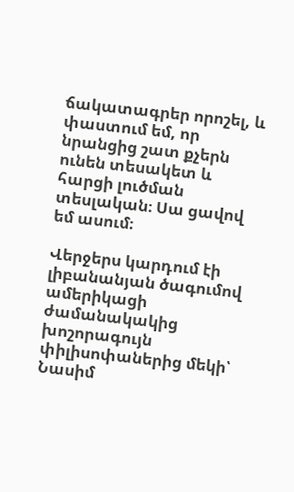ճակատագրեր որոշել, և փաստում եմ, որ նրանցից շատ քչերն ունեն տեսակետ և հարցի լուծման տեսլական։ Սա ցավով եմ ասում։

Վերջերս կարդում էի լիբանանյան ծագումով ամերիկացի ժամանակակից խոշորագույն փիլիսոփաներից մեկի՝ Նասիմ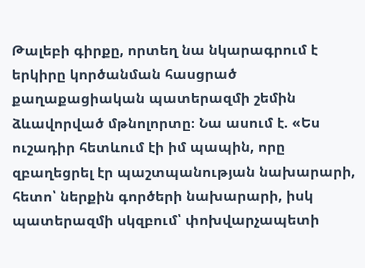Թալեբի գիրքը, որտեղ նա նկարագրում է երկիրը կործանման հասցրած քաղաքացիական պատերազմի շեմին ձևավորված մթնոլորտը։ Նա ասում է. «Ես ուշադիր հետևում էի իմ պապին, որը զբաղեցրել էր պաշտպանության նախարարի, հետո՝ ներքին գործերի նախարարի, իսկ պատերազմի սկզբում՝ փոխվարչապետի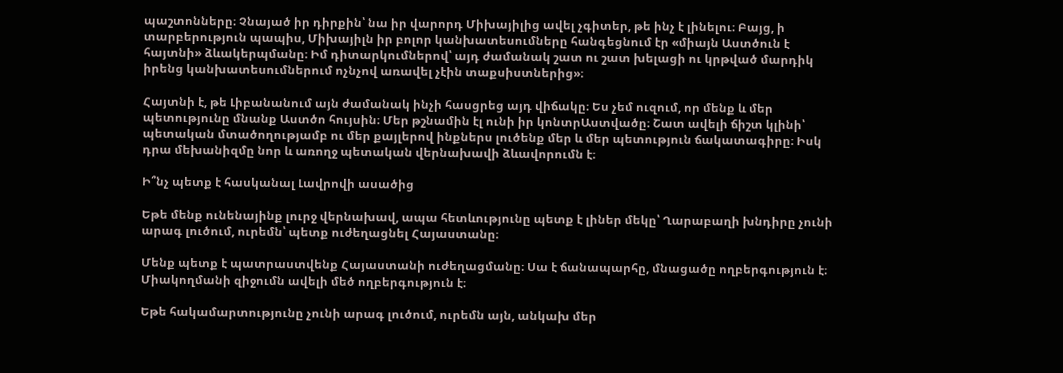պաշտոնները։ Չնայած իր դիրքին՝ նա իր վարորդ Միխայիլից ավել չգիտեր, թե ինչ է լինելու։ Բայց, ի տարբերություն պապիս, Միխայիլն իր բոլոր կանխատեսումները հանգեցնում էր «միայն Աստծուն է հայտնի» ձևակերպմանը։ Իմ դիտարկումներով՝ այդ ժամանակ շատ ու շատ խելացի ու կրթված մարդիկ իրենց կանխատեսումներում ոչնչով առավել չէին տաքսիստներից»։

Հայտնի է, թե Լիբանանում այն ժամանակ ինչի հասցրեց այդ վիճակը։ Ես չեմ ուզում, որ մենք և մեր պետությունը մնանք Աստծո հույսին։ Մեր թշնամին էլ ունի իր կոնտրԱստվածը։ Շատ ավելի ճիշտ կլինի՝ պետական մտածողությամբ ու մեր քայլերով ինքներս լուծենք մեր և մեր պետություն ճակատագիրը։ Իսկ դրա մեխանիզմը նոր և առողջ պետական վերնախավի ձևավորումն է։

Ի՞նչ պետք է հասկանալ Լավրովի ասածից

Եթե մենք ունենայինք լուրջ վերնախավ, ապա հետևությունը պետք է լիներ մեկը՝ Ղարաբաղի խնդիրը չունի արագ լուծում, ուրեմն՝ պետք ուժեղացնել Հայաստանը։

Մենք պետք է պատրաստվենք Հայաստանի ուժեղացմանը։ Սա է ճանապարհը, մնացածը ողբերգություն է։ Միակողմանի զիջումն ավելի մեծ ողբերգություն է։

Եթե հակամարտությունը չունի արագ լուծում, ուրեմն այն, անկախ մեր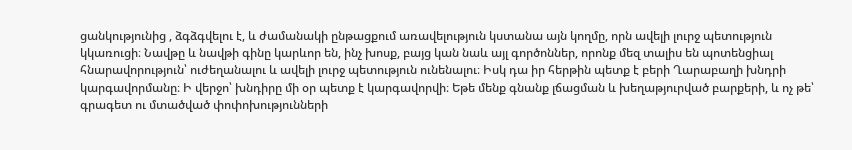ցանկությունից , ձգձգվելու է, և ժամանակի ընթացքում առավելություն կստանա այն կողմը, որն ավելի լուրջ պետություն կկառուցի։ Նավթը և նավթի գինը կարևոր են, ինչ խոսք, բայց կան նաև այլ գործոններ, որոնք մեզ տալիս են պոտենցիալ հնարավորություն՝ ուժեղանալու և ավելի լուրջ պետություն ունենալու։ Իսկ դա իր հերթին պետք է բերի Ղարաբաղի խնդրի կարգավորմանը։ Ի վերջո՝ խնդիրը մի օր պետք է կարգավորվի։ Եթե մենք գնանք լճացման և խեղաթյուրված բարքերի, և ոչ թե՝ գրագետ ու մտածված փոփոխությունների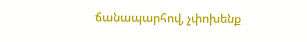ճանապարհով, չփոխենք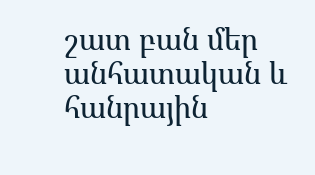շատ բան մեր անհատական և հանրային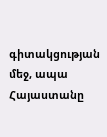գիտակցության մեջ, ապա Հայաստանը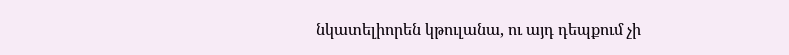նկատելիորեն կթուլանա, ու այդ դեպքում չի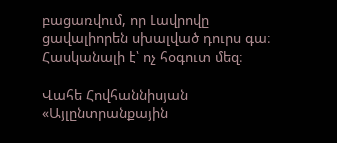բացառվում, որ Լավրովը ցավալիորեն սխալված դուրս գա։ Հասկանալի է՝ ոչ հօգուտ մեզ։

Վահե Հովհաննիսյան
«Այլընտրանքային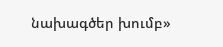նախագծեր խումբ»